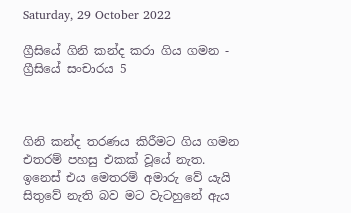Saturday, 29 October 2022

ග්‍රීසියේ ගිනි කන්ද කරා ගිය ගමන - ග්‍රීසියේ සංචාරය 5



ගිනි කන්ද තරණය කිරීමට ගිය ගමන එතරම් පහසු එකක් වූයේ නැත. ඉනෙස් එය මෙතරම් අමාරු වේ යැයි සිතුවේ නැති බව මට වැටහුනේ ඇය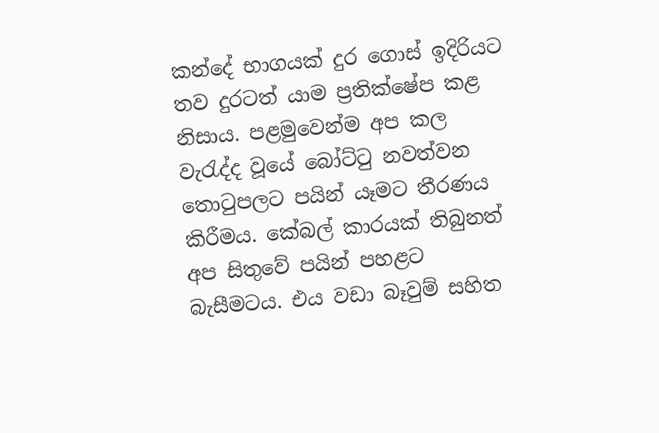කන්දේ භාගයක් දුර ගොස් ඉදිරියට තව දුරටත් යාම ප්‍රතික්ෂේප කළ නිසාය. පළමුවෙන්ම අප කල වැරැද්ද වූයේ බෝට්ටු නවත්වන තොටුපලට පයින් යෑමට තීරණය කිරීමය. කේබල් කාරයක් තිබුනත් අප සිතුවේ පයින් පහළට බැසීමටය. එය වඩා බෑවුම් සහිත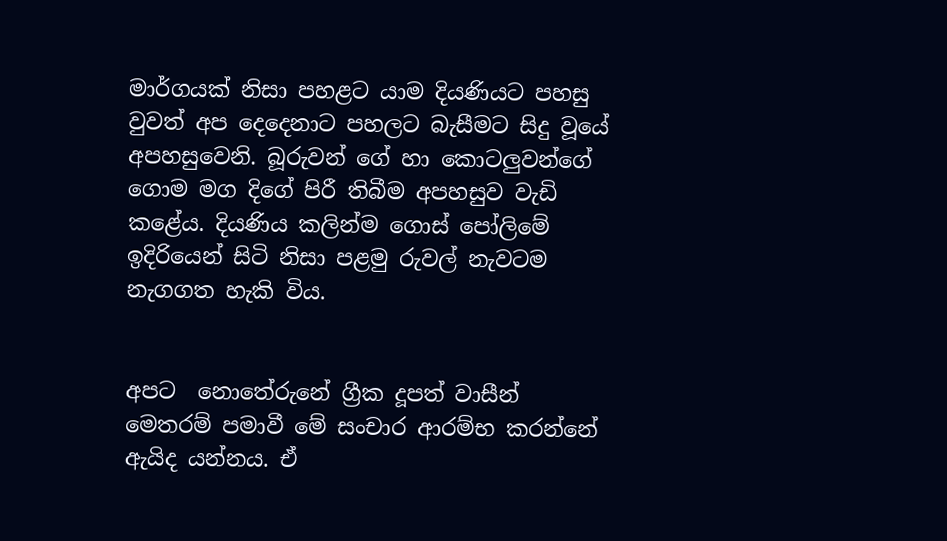මාර්ගයක් නිසා පහළට යාම දියණියට පහසු වුවත් අප දෙදෙනාට පහලට බැසීමට සිදු වූයේ අපහසුවෙනි. බූරුවන් ගේ හා කොටලුවන්ගේ ගොම මග දිගේ පිරී තිබීම අපහසුව වැඩි කළේය. දියණිය කලින්ම ගොස් පෝලිමේ ඉදිරියෙන් සිටි නිසා පළමු රුවල් නැවටම නැගගත හැකි විය.


අපට  නොතේරුනේ ග්‍රීක දූපත් වාසීන් මෙතරම් පමාවී මේ සංචාර ආරම්භ කරන්නේ ඇයිද යන්නය. ඒ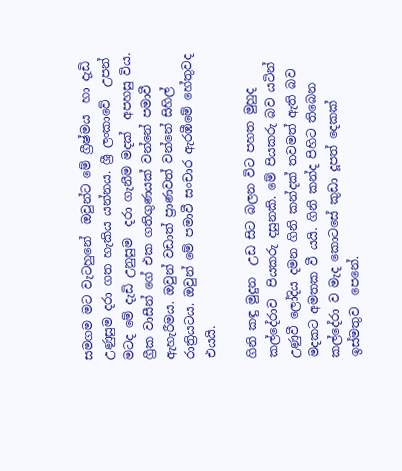සමගම මට වැටහුනේ  ඔවුන්ට මේ ග්‍රීෂ්මය  හා දැඩි උණුසුම දරා ගත හැකිය යන්නය. ශ්‍රී ලංකාවේ  උපන් මටද මේ දැඩි උනුසුම  දරා ගැනීම මදක්  අපහසු විය.  ග්‍රීක වාසීන් ගේ එක ගතිගුණයක් වන්නේ පමාවී ඇහැරීමය. ඔවුන් වඩාත් ප්‍රාණවත් වන්නේ සිහිල් රාත්‍රියටය. ඔවුන් මේ පමාවී සංචාර ඇරඹීමේ හේතුවද එයයි.

ගිනි කඳු මුදුන  උඩ සිට බලන විට පහත මුහුද කල්දේරාව  පියකරු දසුනකි. මේ පියකරු බව යටින් උණුවී ලෝදිය දමන ගිනි කන්දක් තවමත් ඇති බව මදකට අමතක වී යයි. ගිනි කන්ද පිහිට තිබෙන කල්දේරා ව මැද කොටසේ කුඩා දූපත් දෙකක් ඉස්මතුව  පෙනේ.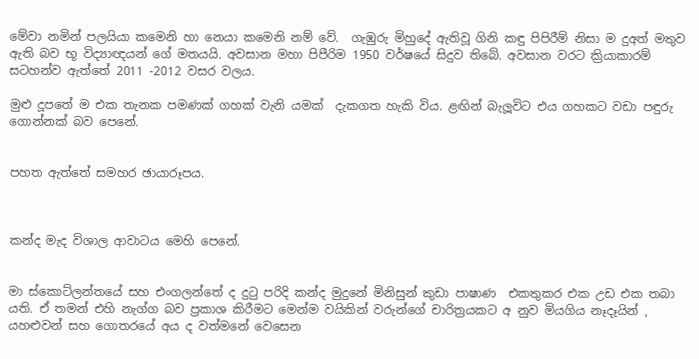මේවා නමින් පලයියා කමෙනි හා නෙයා කමෙනි නම් වේ.  ගැඹුරු මිහුදේ ඇතිවූ ගිනි කඳු පිපිරීම් නිසා ම දුඅත් මතුව ඇති බව භූ විද්‍යාඥයන් ගේ මතයයි. අවසාන මහා පිපීරිම 1950 වර්ෂයේ සිදුව තිබේ. අවසාන වරට ක්‍රියාකාරම් සටහන්ව ඇත්තේ 2011 -2012 වසර වලය.

මුළු දූපතේ ම එක තැනක පමණක් ගහක් වැනි යමක්  දැකගත හැකි විය. ළඟින් බැලූවිට එය ගහකට වඩා පඳුරු ගොන්නක් බව පෙනේ.


පහත ඇත්තේ සමහර ඡායාරූපය.



කන්ද මැද විශාල ආවාටය මෙහි පෙනේ.


මා ස්කොට්ලන්තයේ සහ එංගලන්තේ ද දුටු පරිදි කන්ද මුදුනේ මිනිසුන් කුඩා පාෂාණ  එකතුකර එක උඩ එක තබා යති. ඒ තමන් එහි නැග්ග බව ප්‍රකාශ කිරීමට මෙන්ම වයිකින් වරුන්ගේ චාරිත්‍රයකට අ නුව මියගිය නෑදෑයින් , යහළුවන් සහ ගොතරයේ අය ද වත්මනේ වෙසෙන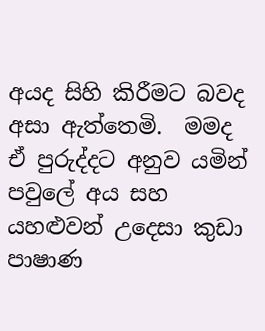අයද සිහි කිරීමට බවද අසා ඇත්තෙමි.  මමද ඒ පුරුද්දට අනුව යමින් පවුලේ අය සහ යහළුවන් උදෙසා කුඩා පාෂාණ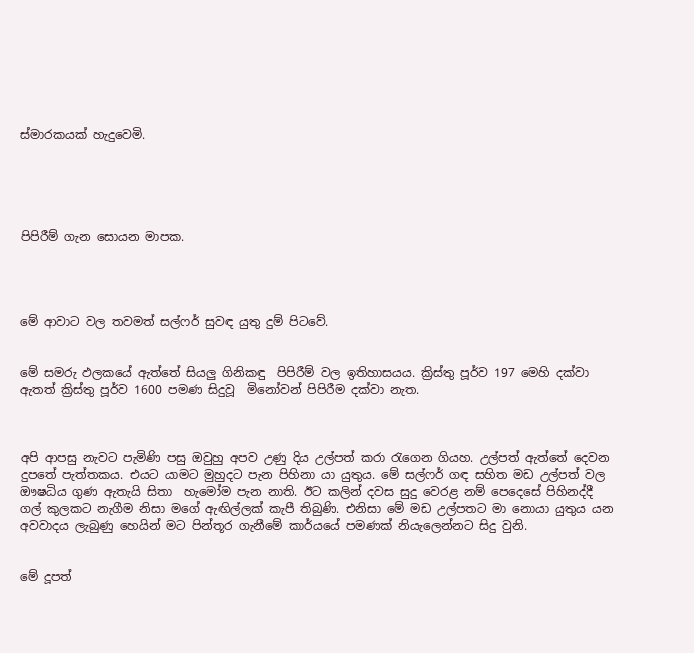ස්මාරකයක් හැදුවෙමි.





පිපිරීම් ගැන සොයන මාපක.




මේ ආවාට වල තවමත් සල්ෆර් සුවඳ යුතු දුම් පිටවේ.


මේ සමරු ඵලකයේ ඇත්තේ සියලු ගිනිකඳු  පිපිරීම් වල ඉතිහාසයය. ක්‍රිස්තු පූර්ව 197 මෙහි දක්වා ඇතත් ක්‍රිස්තු පූර්ව 1600 පමණ සිදුවූ  මිනෝවන් පිපිරීම දක්වා නැත.



අපි ආපසු නැවට පැමිණි පසු ඔවුහු අපව උණු දිය උල්පත් කරා රැගෙන ගියහ. උල්පත් ඇත්තේ දෙවන දුපතේ පැත්තකය. එයට යාමට මුහුදට පැන පිහිනා යා යුතුය. මේ සල්ෆර් ගඳ සහිත මඩ උල්පත් වල ඖෂධිය ගුණ ඇතැයි සිතා  හැමෝම පැන නාති. ඊට කලින් දවස සුදු වෙරළ නම් පෙදෙසේ පිහිනද්දී  ගල් කුලකට නැගීම නිසා මගේ ඇඟිල්ලක් කැපී තිබුණි. එනිසා මේ මඩ උල්පතට මා නොයා යුතුය යන අවවාදය ලැබුණු හෙයින් මට පින්තූර ගැනීමේ කාර්යයේ පමණක් නියැලෙන්නට සිදු වුනි.


මේ දූපත්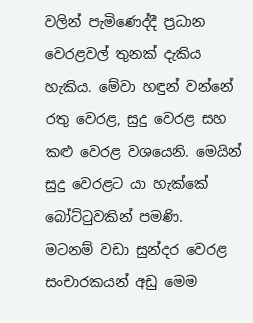වලින් පැමිණෙද්දී ප්‍රධාන වෙරළවල් තුනක් දැකිය හැකිය. මේවා හඳුන් වන්නේ රතු වෙරළ, සුදු වෙරළ සහ  කළු වෙරළ වශයෙනි. මෙයින් සුදු වෙරළට යා හැක්කේ බෝට්ටුවකින් පමණි.  මටනම් වඩා සුන්දර වෙරළ සංචාරකයන් අඩු මෙම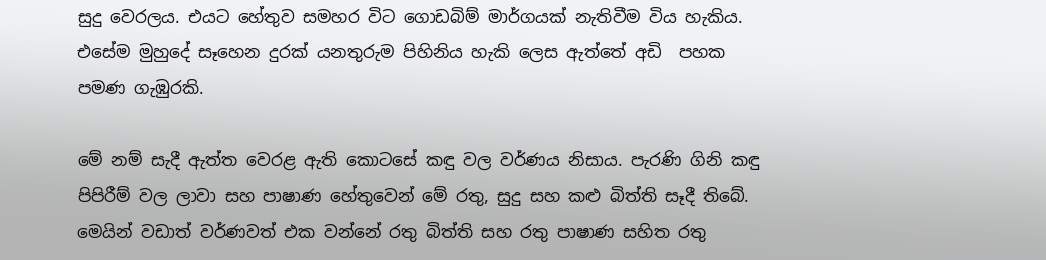සුදු වෙරලය. එයට හේතුව සමහර විට ගොඩබිම් මාර්ගයක් නැතිවීම විය හැකිය. එසේම මුහුදේ සෑහෙන දුරක් යනතුරුම පිහිනිය හැකි ලෙස ඇත්තේ අඩි  පහක පමණ ගැඹුරකි.

මේ නම් සැදී ඇත්ත වෙරළ ඇති කොටසේ කඳු වල වර්ණය නිසාය. පැරණි ගිනි කඳු පිපිරීම් වල ලාවා සහ පාෂාණ හේතුවෙන් මේ රතු, සුදු සහ කළු බිත්ති සෑදී තිබේ. මෙයින් වඩාත් වර්ණවත් එක වන්නේ රතු බිත්ති සහ රතු පාෂාණ සහිත රතු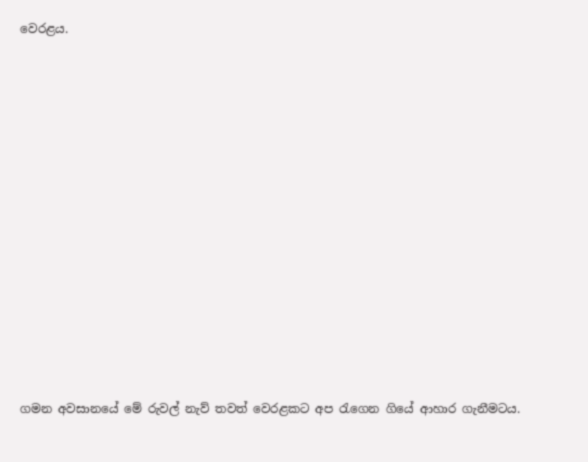වෙරළය.














ගමන අවසානයේ මේ රුවල් නැව් තවත් වෙරළකට අප රැගෙන ගියේ ආහාර ගැනීමටය.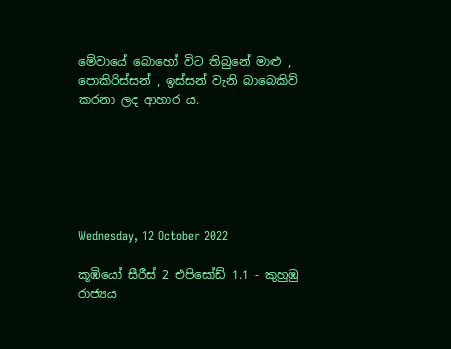මේවායේ බොහෝ විට තිබුනේ මාළු , පොකිරිස්සන් , ඉස්සන් වැනි බාබෙකිව් කරනා ලද ආහාර ය.






Wednesday, 12 October 2022

කූඹියෝ සීරීස් 2 එපිසෝඩ් 1.1 - කුහුඹු රාජ්‍යය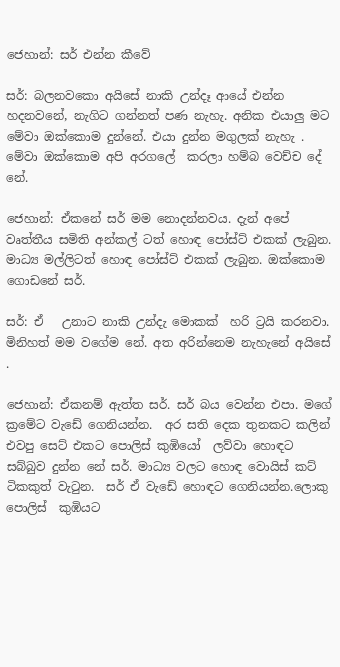ජෙහාන්: සර් එන්න කීවේ

සර්: බලනවකො අයිසේ නාකි උන්දෑ ආයේ එන්න හදනවනේ, නැගිට ගන්නත් පණ නැහැ. අනික එයාලු මට මේවා ඔක්කොම දුන්නේ. එයා දුන්න මගුලක් නැහැ . මේවා ඔක්කොම අපි අරගලේ  කරලා හම්බ වෙච්ච දේ නේ.

ජෙහාන්: ඒකනේ සර් මම නොදන්නවය. දැන් අපේ වෘත්තීය සමිති අන්කල් ටත් හොඳ පෝස්ට් එකක් ලැබුන. මාධ්‍ය මල්ලිටත් හොඳ පෝස්ට් එකක් ලැබුන. ඔක්කොම ගොඩනේ සර්.

සර්: ඒ   උනාට නාකි උන්දැ මොකක්  හරි ට්‍රයි කරනවා. මිනිහත් මම වගේම නේ. අත අරින්නෙම නැහැනේ අයිසේ .

ජෙහාන්: ඒකනම් ඇත්ත සර්. සර් බය වෙන්න එපා. මගේ ක්‍රමේට වැඩේ ගෙනියන්න.  අර සති දෙක තුනකට කලින් එවපු සෙට් එකට පොලිස් කුඹියෝ  ලව්වා හොඳට සබ්බුව දුන්න නේ සර්. මාධ්‍ය වලට හොඳ වොයිස් කට්  ටිකකුත් වැටුන.  සර් ඒ වැඩේ හොඳට ගෙනියන්න.ලොකු  පොලිස්  කුඹියට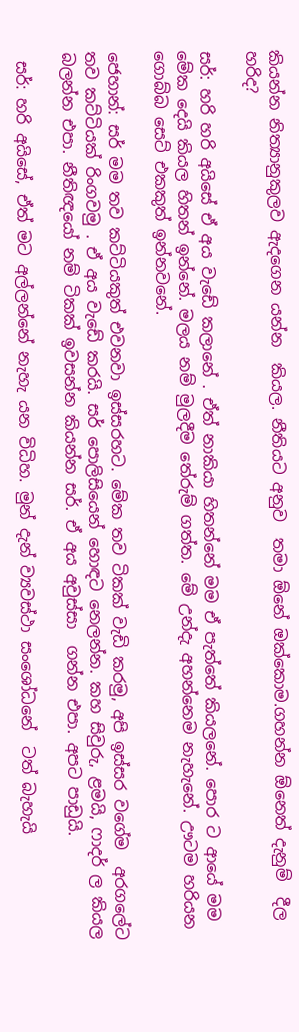කියන්න නිත්‍යානුකුලව ඇදගෙන යන්න  කියල. නීතියට අනුව  තමා ඕනේ ඔක්කොම.ගහන්න ඕනෙත් දැනුම්  දීල හරිද?

සර්: හරි හරි අයිසේ ඒ අය වැඩේ කලානේ . ඒත් නාකියා හිතන්නේ මම ඒ පැත්තේ කියලනේ. පොර ට ආයේ මම මේක දෙයි කියල හිතන් ඉන්නේ. මලය නම් මුලදීම තේරුම් ගත්ත. මේ උන්දැ අහන්නෙම නැහැනේ. ඌටම හරියන ගොබ්බ සෙට් එකකුත් ඉන්නවනේ.

ජෙහාන්: සර් මම තව කට්ටියකුත් එවනවා ඉස්සරහට. මේක තව ටිකක් වැඩි කරමු, අපි ඉස්සර වගේම  අරගලේට තව කට්ටියක් රිංගවමු . ඒ අය වැඩේ කරයි. සර් පොලිසියෙන් හොඳට නෙලන්න. කහ සිවුරු, ළමයි, ෆාදර් ල කියල බලන්න එපා. නීතිඥයෝ නම් ටිකක් ඉවසන්න කියන්න සර්. ඒ අය අවුස්සා  ගන්න එපා. අපට පාඩුයි.

 සර්: හරි අයිසේ, ඒත් මට අල්ලන්නේ නැහැ යන විධිහ. මුන් දැන් ව්‍යවස්ථා සංශෝධනේ  ටත් බැහැයි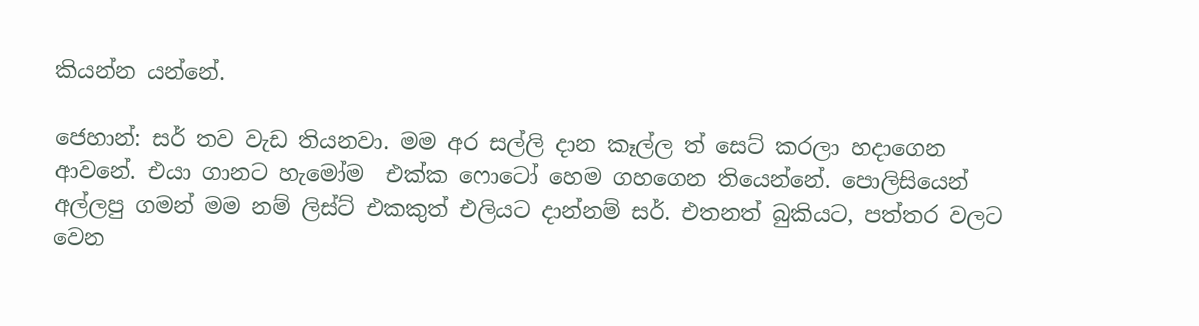කියන්න යන්නේ.

ජෙහාන්: සර් තව වැඩ තියනවා. මම අර සල්ලි දාන කෑල්ල ත් සෙට් කරලා හදාගෙන  ආවනේ. එයා ගානට හැමෝම  එක්ක ෆොටෝ හෙම ගහගෙන තියෙන්නේ. පොලිසියෙන් අල්ලපු ගමන් මම නම් ලිස්ට් එකකුත් එලියට දාන්නම් සර්. එතනත් බුකියට, පත්තර වලට වෙන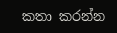කතා කරන්න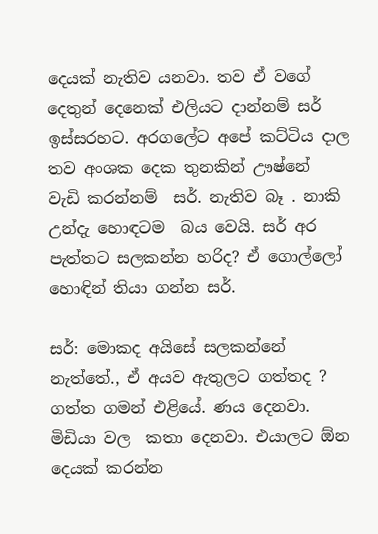දෙයක් නැතිව යනවා. තව ඒ වගේ දෙතුන් දෙනෙක් එලියට දාන්නම් සර් ඉස්සරහට. අරගලේට අපේ කට්ටිය දාල තව අංශක දෙක තුනකින් ඌෂ්නේ   වැඩි කරන්නම්  සර්. නැතිව බෑ . නාකි උන්දැ හොඳටම  බය වෙයි. සර් අර පැත්තට සලකන්න හරිද? ඒ ගොල්ලෝ හොඳින් තියා ගන්න සර්.

සර්: මොකද අයිසේ සලකන්නේ නැත්තේ., ඒ අයව ඇතුලට ගත්තද ? ගත්ත ගමන් එළියේ. ණය දෙනවා. මිඩියා වල  කතා දෙනවා. එයාලට ඕන දෙයක් කරන්න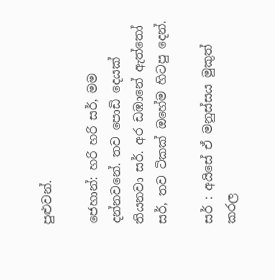පුළුවන්.

ජෙහාන්: හරි හරි සර්, මම දන්නවනේ. තව පොඩි දෙයක් තියනවා සර්. අර ඩඹානේ ඇත්තෝ සර්, තව ටිකක් ඔහේම හිටපු දෙන්.

සර් : අයිසේ ඒ මනුස්සය මුකුත් කරල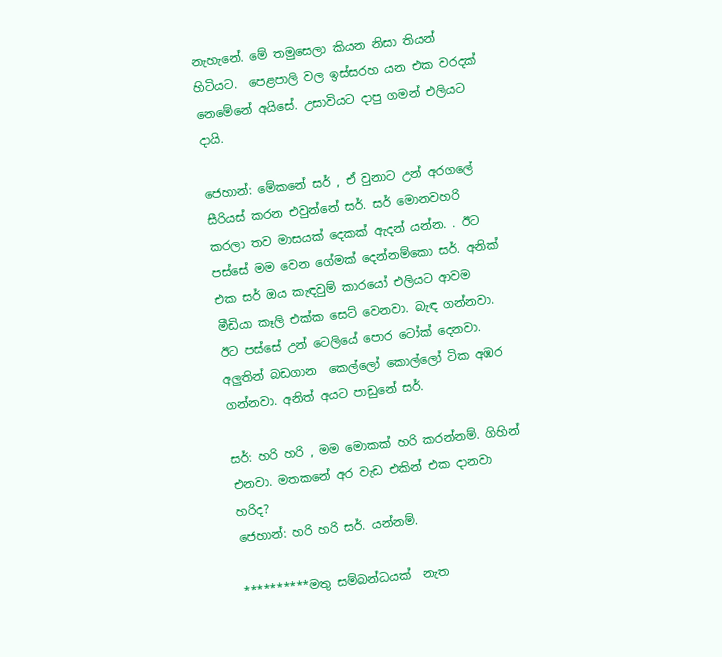නැහැනේ. මේ තමුසෙලා කියන නිසා තියන්  හිටියට.  පෙළපාලි වල ඉස්සරහ යන එක වරදක් නෙමේනේ අයිසේ. උසාවියට දාපු ගමන් එලියට දායි.

ජෙහාන්: මේකනේ සර් , ඒ වුනාට උන් අරගලේ සීරියස් කරන එවුන්නේ සර්. සර් මොනවහරි කරලා තව මාසයක් දෙකක් ඇදන් යන්න. . ඊට පස්සේ මම වෙන ගේමක් දෙන්නම්කො සර්. අනික්  එක සර් ඔය කැඳවුම් කාරයෝ එලියට ආවම මීඩියා කෑලි එක්ක සෙට් වෙනවා. බැඳ ගන්නවා. ඊට පස්සේ උන් ටෙලියේ පොර ටෝක් දෙනවා. අලුතින් බඩගාන  කෙල්ලෝ කොල්ලෝ ටික අඹර ගන්නවා. අනිත් අයට පාඩුනේ සර්.

සර්: හරි හරි , මම මොකක් හරි කරන්නම්. ගිහින්  එනවා. මතකනේ අර වැඩ එකින් එක දානවා හරිද?
ජෙහාන්: හරි හරි සර්. යන්නම්.

**********මතු සම්බන්ධයක්  නැත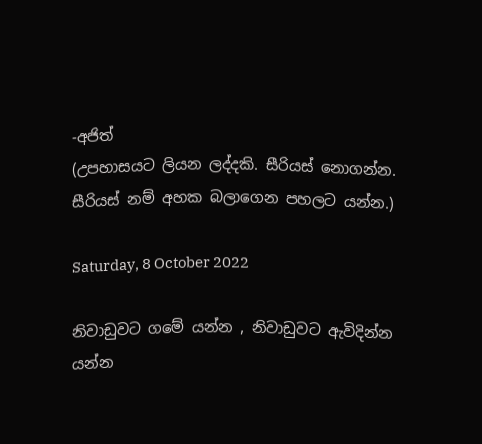-අජිත්
(උපහාසයට ලියන ලද්දකි. සීරියස් නොගන්න. සීරියස් නම් අහක බලාගෙන පහලට යන්න.)

Saturday, 8 October 2022

නිවාඩුවට ගමේ යන්න , නිවාඩුවට ඇවිදින්න යන්න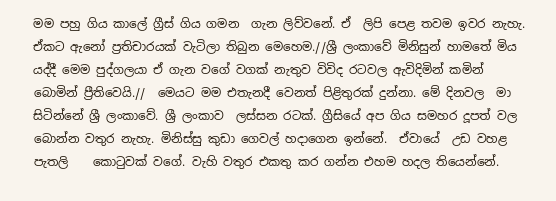මම පහු ගිය කාලේ ග්‍රීස් ගිය ගමන  ගැන ලිව්වනේ. ඒ  ලිපි පෙළ තවම ඉවර නැහැ.  ඒකට ඇනෝ ප්‍රතිචාරයක් වැටිලා තිබුන මෙහෙම.//ශ්‍රී ලංකාවේ මිනිසුන් හාමතේ මිය යද්දී මෙම පුද්ගලයා ඒ ගැන වගේ වගක්‌ නැතුව විවිද රටවල ඇවිදිමින් කමින් බොමින් ප්‍රීතිවෙයි.//  මෙයට මම එතැනදී වෙනත් පිළිතුරක් දුන්නා. මේ දිනවල  මා සිටින්නේ ශ්‍රී ලංකාවේ. ශ්‍රී ලංකාව  ලස්සන රටක්. ග්‍රීසියේ අප ගිය සමහර දූපත් වල බොන්න වතුර නැහැ. මිනිස්සු කුඩා ගෙවල් හදාගෙන ඉන්නේ.  ඒවායේ  උඩ වහළ  පැතලි    කොටුවක් වගේ. වැහි වතුර එකතු කර ගන්න එහම හදල තියෙන්නේ.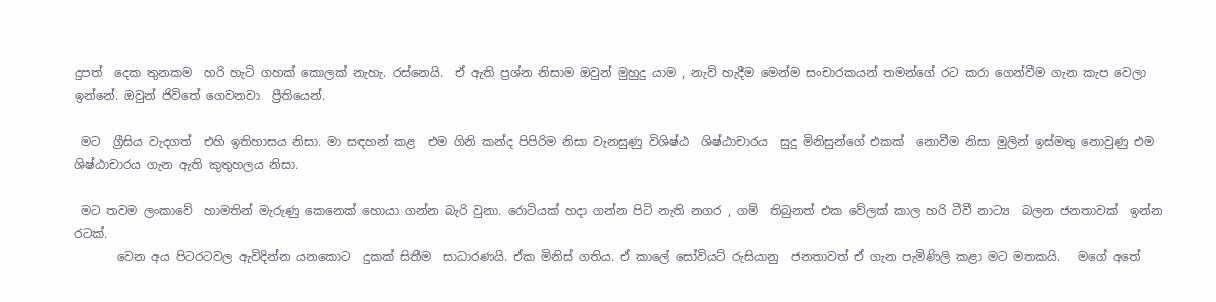දුපත්  දෙක තුනකම  හරි හැටි ගහක් කොලක් නැහැ. රස්නෙයි.  ඒ ඇති ප්‍රශ්න නිසාම ඔවුන් මුහුදු යාම , නැව් හැදීම මෙන්ම සංචාරකයන් තමන්ගේ රට කරා ගෙන්වීම ගැන කැප වෙලා ඉන්නේ. ඔවුන් ජිවිතේ ගෙවනවා  ප්‍රීතියෙන්.

 මට  ග්‍රීසිය වැදගත්  එහි ඉතිහාසය නිසා. මා සඳහන් කළ  එම ගිනි කන්ද පිපිරිම නිසා වැනසුණු විශිෂ්ඨ  ශිෂ්ඨාචාරය  සුදු මිනිසුන්ගේ එකක්  නොවීම නිසා මුලින් ඉස්මතු නොවුණු එම ශිෂ්ඨාචාරය ගැන ඇති කුතුහලය නිසා.

 මට තවම ලංකාවේ  හාමතින් මැරුණු කෙනෙක් හොයා ගන්න බැරි වුනා. රොටියක් හදා ගන්න පිටි නැති නගර , ගම්  තිබුනත් එක වේලක් කාල හරි ටීවී නාට්‍ය  බලන ජනතාවක්  ඉන්න රටක්.
       වෙන අය පිටරටවල ඇවිදින්න යනකොට  දුකක් සිතීම  සාධාරණයි. ඒක මිනිස් ගතිය. ඒ කාලේ සෝවියට් රුසියානු  ජනතාවත් ඒ ගැන පැමිණිලි කළා මට මතකයි.   මගේ අතේ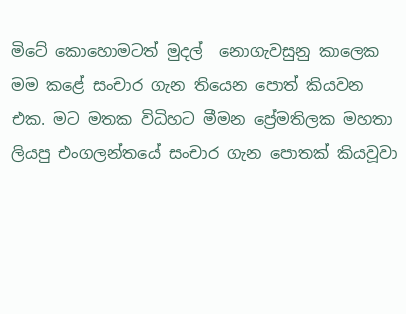මිටේ කොහොමටත් මුදල්  නොගැවසුනු කාලෙක මම කළේ සංචාර ගැන තියෙන පොත් කියවන එක. මට මතක විධිහට මීමන ප්‍රේමතිලක මහතා ලියපු එංගලන්තයේ සංචාර ගැන පොතක් කියවූවා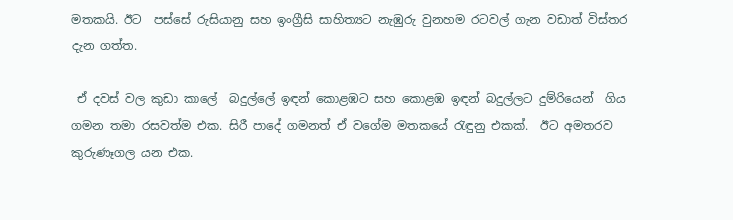මතකයි. ඊට  පස්සේ රුසියානු සහ ඉංග්‍රීසි සාහිත්‍යට නැඹුරු වුනහම රටවල් ගැන වඩාත් විස්තර දැන ගත්ත.

 ඒ දවස් වල කුඩා කාලේ  බදුල්ලේ ඉඳන් කොළඹට සහ කොළඹ ඉඳන් බදුල්ලට දුම්රියෙන්  ගිය ගමන තමා රසවත්ම එක. සිරී පාදේ ගමනත් ඒ වගේම මතකයේ රැඳුනු එකක්.  ඊට අමතරව කුරුණෑගල යන එක.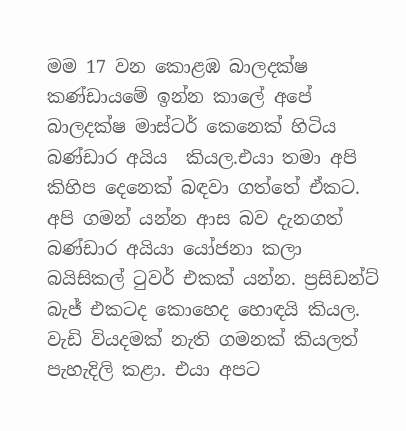මම 17 වන කොළඹ බාලදක්ෂ කණ්ඩායමේ ඉන්න කාලේ අපේ බාලදක්ෂ මාස්ටර් කෙනෙක් හිටිය බණ්ඩාර අයිය  කියල.එයා තමා අපි  කිහිප දෙනෙක් බඳවා ගත්තේ ඒකට.  අපි ගමන් යන්න ආස බව දැනගත්   බණ්ඩාර අයියා යෝජනා කලා බයිසිකල් ටුවර් එකක් යන්න. ප්‍රසිඩන්ට් බැජ් එකටද කොහෙද හොඳයි කියල.  වැඩි වියදමක් නැති ගමනක් කියලත් පැහැදිලි කළා. එයා අපට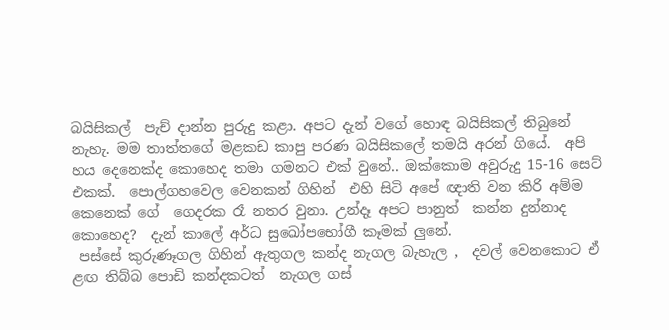බයිසිකල්  පැච් දාන්න පුරුදු කළා. අපට දැන් වගේ හොඳ බයිසිකල් තිබුනේ නැහැ. මම තාත්තගේ මළකඩ කාපු පරණ බයිසිකලේ තමයි අරන් ගියේ.  අපි  හය දෙනෙක්ද කොහෙද තමා ගමනට එක් වුනේ.. ඔක්කොම අවුරුදු 15-16 සෙට් එකක්.  පොල්ගහවෙල වෙනකන් ගිහින්  එහි සිටි අපේ ඥාති වන කිරි අම්ම කෙනෙක් ගේ  ගෙදරක රෑ නතර වුනා. උන්දෑ අපට පානුත්  කන්න දුන්නාද  කොහෙද?  දැන් කාලේ අර්ධ සුඛෝපභෝගී කෑමක් ලුනේ.
 පස්සේ කුරුණෑගල ගිහින් ඇතුගල කන්ද නැගල බැහැල ,  දවල් වෙනකොට ඒ ළඟ තිබ්බ පොඩි කන්දකටත්  නැගල ගස්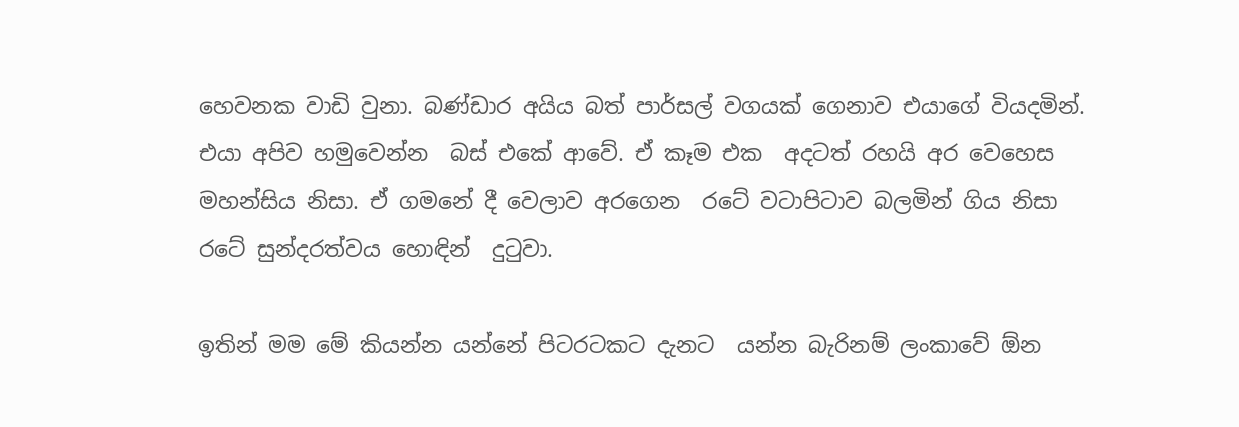හෙවනක වාඩි වුනා. බණ්ඩාර අයිය බත් පාර්සල් වගයක් ගෙනාව එයාගේ වියදමින්.  එයා අපිව හමුවෙන්න  බස් එකේ ආවේ. ඒ කෑම එක  අදටත් රහයි අර වෙහෙස මහන්සිය නිසා. ඒ ගමනේ දී වෙලාව අරගෙන  රටේ වටාපිටාව බලමින් ගිය නිසා රටේ සුන්දරත්වය හොඳින්  දුටුවා.

ඉතින් මම මේ කියන්න යන්නේ පිටරටකට දැනට  යන්න බැරිනම් ලංකාවේ ඕන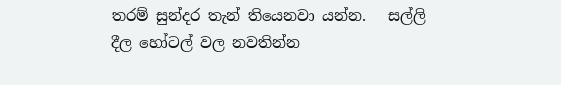තරම් සුන්දර තැන් තියෙනවා යන්න.   සල්ලි දීල හෝටල් වල නවතින්න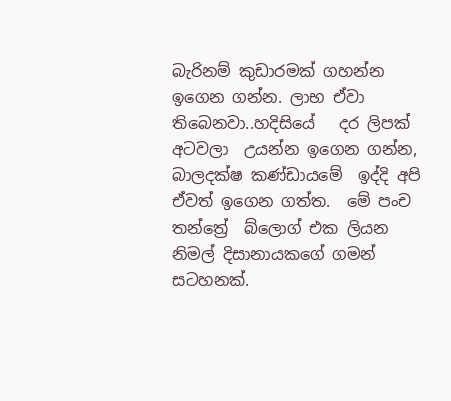බැරිනම් කුඩාරමක් ගහන්න ඉගෙන ගන්න. ලාභ ඒවා  තිබෙනවා..හදිසියේ   දර ලිපක් අටවලා  උයන්න ඉගෙන ගන්න, බාලදක්ෂ කණ්ඩායමේ  ඉද්දි අපි ඒවත් ඉගෙන ගත්ත.  මේ පංච තන්ත්‍රේ  බ්ලොග් එක ලියන නිමල් දිසානායකගේ ගමන් සටහනක්.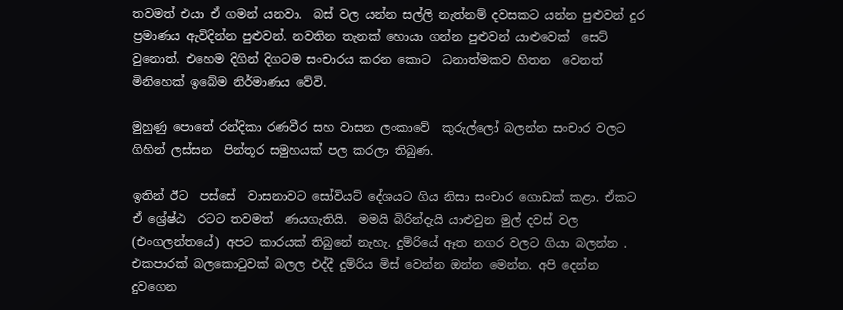තවමත් එයා ඒ ගමන් යනවා.  බස් වල යන්න සල්ලි නැත්නම් දවසකට යන්න පුළුවන් දුර ප්‍රමාණය ඇවිදින්න පුළුවන්. නවතින තැනක් හොයා ගන්න පුළුවන් යාළුවෙක්  සෙට්  වුනොත්. එහෙම දිගින් දිගටම සංචාරය කරන කොට  ධනාත්මකව හිතන  වෙනත් මිනිහෙක් ඉබේම නිර්මාණය වේවි.

මුහුණු පොතේ රන්දිකා රණවීර සහ වාසන ලංකාවේ  කුරුල්ලෝ බලන්න සංචාර වලට ගිහින් ලස්සන  පින්තූර සමුහයක් පල කරලා තිබුණ.

ඉතින් ඊට  පස්සේ  වාසනාවට සෝවියට් දේශයට ගිය නිසා සංචාර ගොඩක් කළා. ඒකට ඒ ශ්‍රේෂ්ඨ  රටට තවමත්  ණයගැතියි.  මමයි බිරින්දැයි යාළුවුන මුල් දවස් වල (එංගලන්තයේ) අපට කාරයක් තිබුනේ නැහැ. දුම්රියේ ඈත නගර වලට ගියා බලන්න . එකපාරක් බලකොටුවක් බලල එද්දී දුම්රිය මිස් වෙන්න ඔන්න මෙන්න. අපි දෙන්න දුවගෙන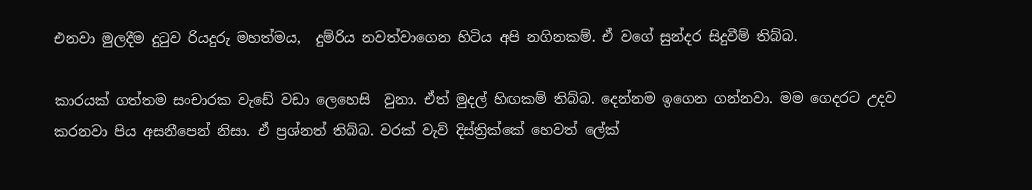එනවා මුලදීම දුටුව රියදුරු මහත්මය,  දුම්රිය නවත්වාගෙන හිටිය අපි නගිනකම්. ඒ වගේ සුන්දර සිදුවීම් තිබ්බ.

කාරයක් ගත්තම සංචාරක වැඩේ වඩා ලෙහෙසි  වුනා. ඒත් මුදල් හිඟකම් තිබ්බ. දෙන්නම ඉගෙන ගන්නවා. මම ගෙදරට උදව කරනවා පිය අසනීපෙන් නිසා. ඒ ප්‍රශ්නත් තිබ්බ. වරක් වැව් දිස්ත්‍රික්කේ හෙවත් ලේක්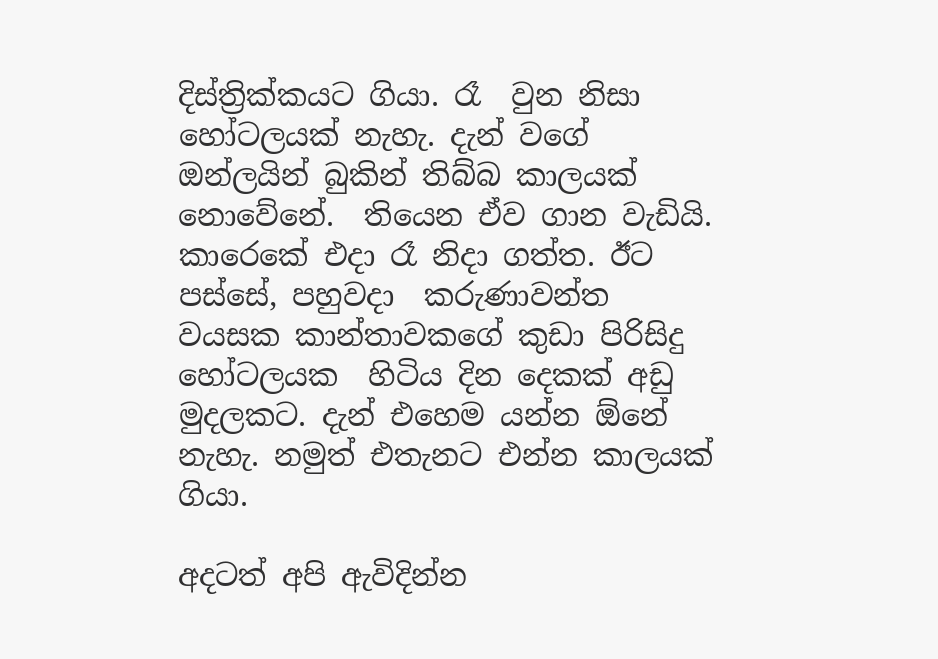දිස්ත්‍රික්කයට ගියා. රෑ  වුන නිසා හෝටලයක් නැහැ. දැන් වගේ ඔන්ලයින් බුකින් තිබ්බ කාලයක් නොවේනේ.  තියෙන ඒව ගාන වැඩියි. කාරෙකේ එදා රෑ නිදා ගත්ත. ඊට පස්සේ, පහුවදා  කරුණාවන්ත වයසක කාන්තාවකගේ කුඩා පිරිසිදු හෝටලයක  හිටිය දින දෙකක් අඩු මුදලකට. දැන් එහෙම යන්න ඕනේ නැහැ. නමුත් එතැනට එන්න කාලයක් ගියා.

අදටත් අපි ඇවිදින්න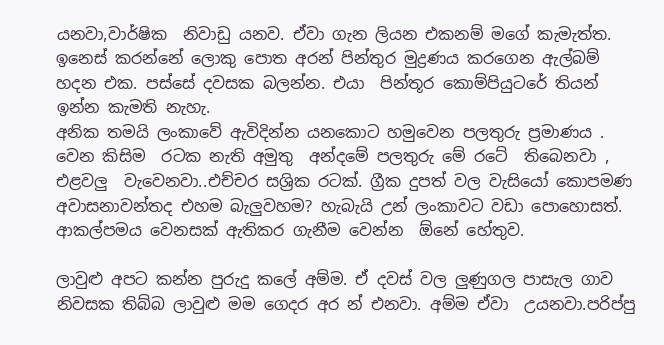යනවා,වාර්ෂික  නිවාඩු යනව. ඒවා ගැන ලියන එකනම් මගේ කැමැත්ත. ඉනෙස් කරන්නේ ලොකු පොත අරන් පින්තුර මුද්‍රණය කරගෙන ඇල්බම්  හදන එක. පස්සේ දවසක බලන්න. එයා  පින්තූර කොම්පියුටරේ තියන් ඉන්න කැමති නැහැ.
අනික තමයි ලංකාවේ ඇවිදින්න යනකොට හමුවෙන පලතුරු ප්‍රමාණය . වෙන කිසිම  රටක නැති අමුතු  අන්දමේ පලතුරු මේ රටේ  තිබෙනවා , එළවලු  වැවෙනවා..එච්චර සශ්‍රික රටක්. ග්‍රීක දුපත් වල වැසියෝ කොපමණ අවාසනාවන්තද එහම බැලුවහම? හැබැයි උන් ලංකාවට වඩා පොහොසත්. ආකල්පමය වෙනසක් ඇතිකර ගැනීම වෙන්න  ඕනේ හේතුව.

ලාවුළු අපට කන්න පුරුදු කලේ අම්ම. ඒ දවස් වල ලුණුගල පාසැල ගාව නිවසක තිබ්බ ලාවුළු මම ගෙදර අර න් එනවා. අම්ම ඒවා  උයනවා.පරිප්පු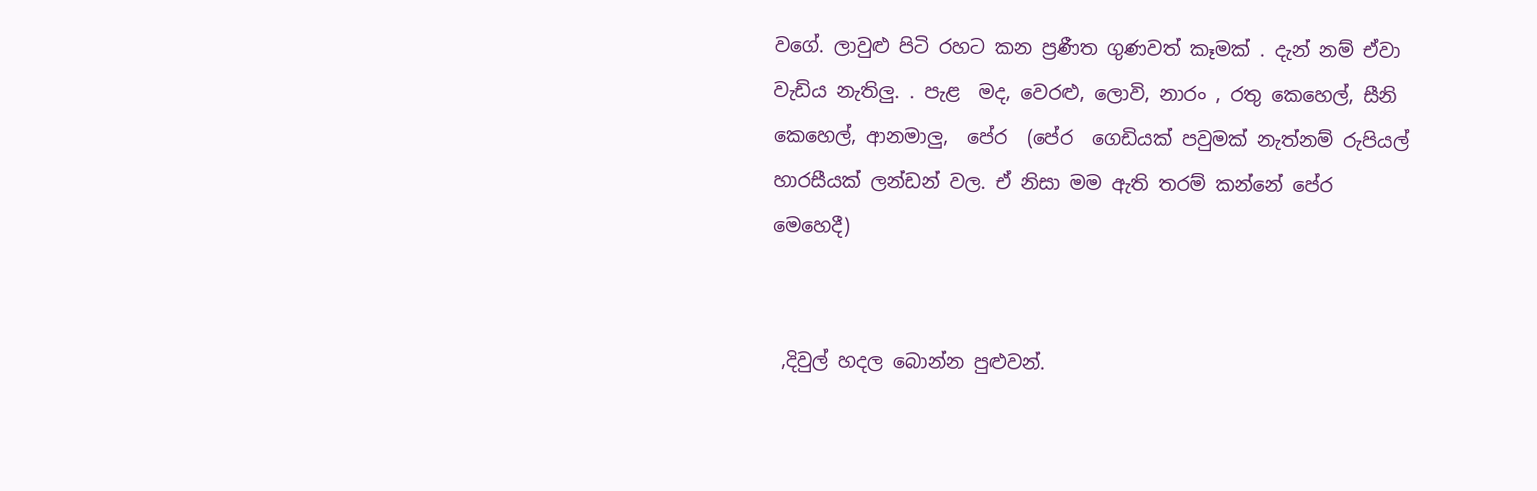වගේ. ලාවුළු පිටි රහට කන ප්‍රණීත ගුණවත් කෑමක් . දැන් නම් ඒවා වැඩිය නැතිලු. . පැළ  මද, වෙරළු, ලොවි, නාරං , රතු කෙහෙල්, සීනි කෙහෙල්, ආනමාලු,  පේර  (පේර  ගෙඩියක් පවුමක් නැත්නම් රුපියල් හාරසීයක් ලන්ඩන් වල. ඒ නිසා මම ඇති තරම් කන්නේ පේර  මෙහෙදී)


 ,දිවුල් හදල බොන්න පුළුවන්.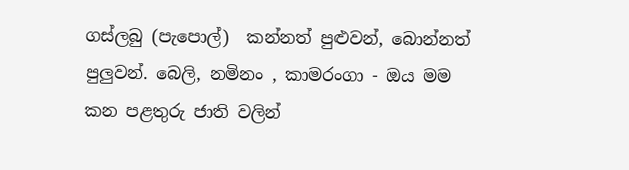ගස්ලබු (පැපොල්)  කන්නත් පුළුවන්, බොන්නත් පුලුවන්. බෙලි, නමිනං , කාමරංගා - ඔය මම කන පළතුරු ජාති වලින්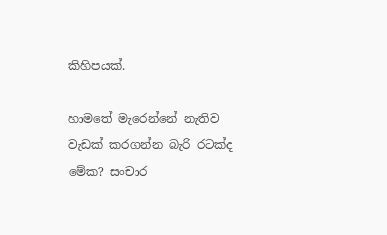කිහිපයක්.

හාමතේ මැරෙන්නේ නැතිව වැඩක් කරගන්න බැරි රටක්ද මේක? සංචාර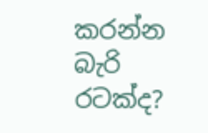කරන්න බැරි රටක්ද?